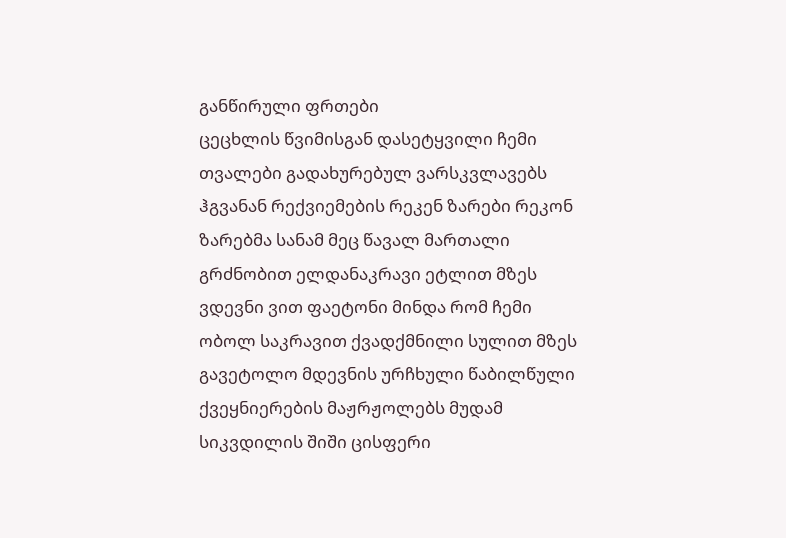განწირული ფრთები
ცეცხლის წვიმისგან დასეტყვილი ჩემი თვალები გადახურებულ ვარსკვლავებს ჰგვანან რექვიემების რეკენ ზარები რეკონ ზარებმა სანამ მეც წავალ მართალი გრძნობით ელდანაკრავი ეტლით მზეს ვდევნი ვით ფაეტონი მინდა რომ ჩემი ობოლ საკრავით ქვადქმნილი სულით მზეს გავეტოლო მდევნის ურჩხული წაბილწული ქვეყნიერების მაჟრჟოლებს მუდამ სიკვდილის შიში ცისფერი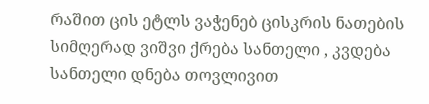რაშით ცის ეტლს ვაჭენებ ცისკრის ნათების სიმღერად ვიშვი ქრება სანთელი , კვდება სანთელი დნება თოვლივით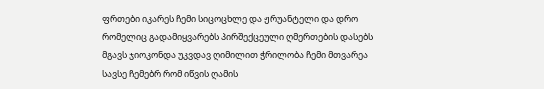ფრთები იკარეს ჩემი სიცოცხლე და ჟრუანტელი და დრო რომელიც გადამიყვარებს პირშექცეული ღმერთების დასებს მგავს ჯიოკონდა უკვდავ ღიმილით ჭრილობა ჩემი მთვარეა სავსე ჩემებრ რომ იწვის ღამის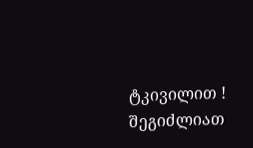ტკივილით !
შეგიძლიათ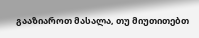გააზიაროთ მასალა, თუ მიუთითებთ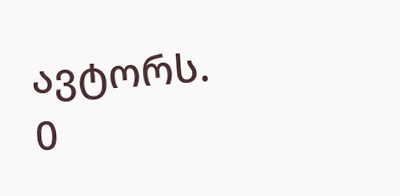ავტორს.
0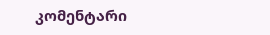კომენტარი